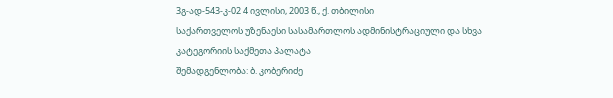3გ-ად-543-კ-02 4 ივლისი, 2003 წ., ქ. თბილისი
საქართველოს უზენაესი სასამართლოს ადმინისტრაციული და სხვა კატეგორიის საქმეთა პალატა
შემადგენლობა: ბ. კობერიძე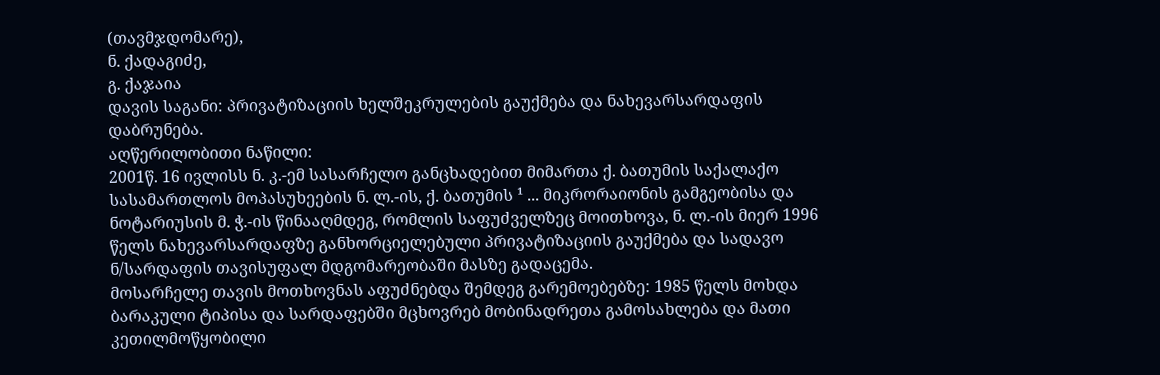(თავმჯდომარე),
ნ. ქადაგიძე,
გ. ქაჯაია
დავის საგანი: პრივატიზაციის ხელშეკრულების გაუქმება და ნახევარსარდაფის დაბრუნება.
აღწერილობითი ნაწილი:
2001წ. 16 ივლისს ნ. კ.-ემ სასარჩელო განცხადებით მიმართა ქ. ბათუმის საქალაქო სასამართლოს მოპასუხეების ნ. ლ.-ის, ქ. ბათუმის ¹ ... მიკრორაიონის გამგეობისა და ნოტარიუსის მ. ჭ.-ის წინააღმდეგ, რომლის საფუძველზეც მოითხოვა, ნ. ლ.-ის მიერ 1996 წელს ნახევარსარდაფზე განხორციელებული პრივატიზაციის გაუქმება და სადავო ნ/სარდაფის თავისუფალ მდგომარეობაში მასზე გადაცემა.
მოსარჩელე თავის მოთხოვნას აფუძნებდა შემდეგ გარემოებებზე: 1985 წელს მოხდა ბარაკული ტიპისა და სარდაფებში მცხოვრებ მობინადრეთა გამოსახლება და მათი კეთილმოწყობილი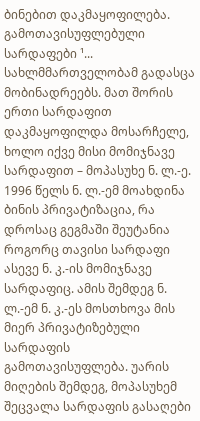ბინებით დაკმაყოფილება. გამოთავისუფლებული სარდაფები ¹... სახლმმართველობამ გადასცა მობინადრეებს. მათ შორის ერთი სარდაფით დაკმაყოფილდა მოსარჩელე, ხოლო იქვე მისი მომიჯნავე სარდაფით – მოპასუხე ნ. ლ.-ე. 1996 წელს ნ. ლ.-ემ მოახდინა ბინის პრივატიზაცია, რა დროსაც გეგმაში შეუტანია როგორც თავისი სარდაფი ასევე ნ. კ.-ის მომიჯნავე სარდაფიც. ამის შემდეგ ნ. ლ.-ემ ნ. კ.-ეს მოსთხოვა მის მიერ პრივატიზებული სარდაფის გამოთავისუფლება. უარის მიღების შემდეგ, მოპასუხემ შეცვალა სარდაფის გასაღები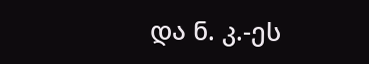და ნ. კ.-ეს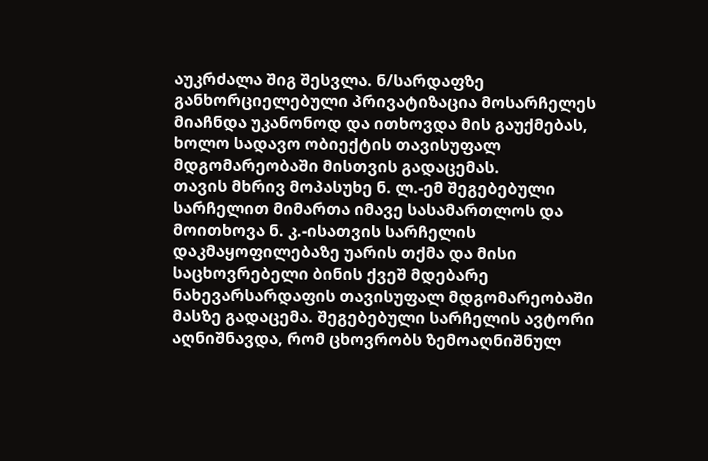აუკრძალა შიგ შესვლა. ნ/სარდაფზე განხორციელებული პრივატიზაცია მოსარჩელეს მიაჩნდა უკანონოდ და ითხოვდა მის გაუქმებას, ხოლო სადავო ობიექტის თავისუფალ მდგომარეობაში მისთვის გადაცემას.
თავის მხრივ მოპასუხე ნ. ლ.-ემ შეგებებული სარჩელით მიმართა იმავე სასამართლოს და მოითხოვა ნ. კ.-ისათვის სარჩელის დაკმაყოფილებაზე უარის თქმა და მისი საცხოვრებელი ბინის ქვეშ მდებარე ნახევარსარდაფის თავისუფალ მდგომარეობაში მასზე გადაცემა. შეგებებული სარჩელის ავტორი აღნიშნავდა, რომ ცხოვრობს ზემოაღნიშნულ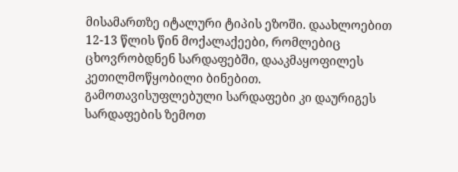მისამართზე იტალური ტიპის ეზოში. დაახლოებით 12-13 წლის წინ მოქალაქეები, რომლებიც ცხოვრობდნენ სარდაფებში, დააკმაყოფილეს კეთილმოწყობილი ბინებით. გამოთავისუფლებული სარდაფები კი დაურიგეს სარდაფების ზემოთ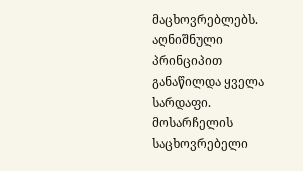მაცხოვრებლებს. აღნიშნული პრინციპით განაწილდა ყველა სარდაფი. მოსარჩელის საცხოვრებელი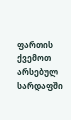ფართის ქვემოთ არსებულ სარდაფში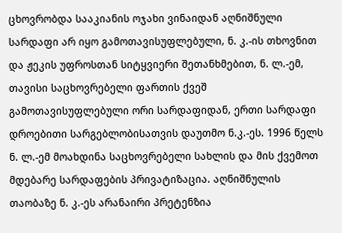ცხოვრობდა სააკიანის ოჯახი ვინაიდან აღნიშნული სარდაფი არ იყო გამოთავისუფლებული, ნ. კ.-ის თხოვნით და ჟეკის უფროსთან სიტყვიერი შეთანხმებით, ნ. ლ.-ემ, თავისი საცხოვრებელი ფართის ქვეშ გამოთავისუფლებული ორი სარდაფიდან, ერთი სარდაფი დროებითი სარგებლობისათვის დაუთმო ნ.კ.-ეს. 1996 წელს ნ. ლ.-ემ მოახდინა საცხოვრებელი სახლის და მის ქვემოთ მდებარე სარდაფების პრივატიზაცია. აღნიშნულის თაობაზე ნ. კ.-ეს არანაირი პრეტენზია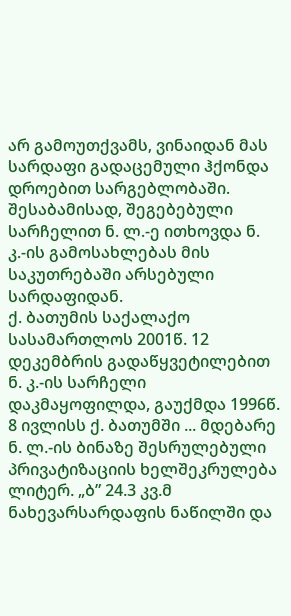არ გამოუთქვამს, ვინაიდან მას სარდაფი გადაცემული ჰქონდა დროებით სარგებლობაში. შესაბამისად, შეგებებული სარჩელით ნ. ლ.-ე ითხოვდა ნ. კ.-ის გამოსახლებას მის საკუთრებაში არსებული სარდაფიდან.
ქ. ბათუმის საქალაქო სასამართლოს 2001წ. 12 დეკემბრის გადაწყვეტილებით ნ. კ.-ის სარჩელი დაკმაყოფილდა, გაუქმდა 1996წ. 8 ივლისს ქ. ბათუმში ... მდებარე ნ. ლ.-ის ბინაზე შესრულებული პრივატიზაციის ხელშეკრულება ლიტერ. „ბ” 24.3 კვ.მ ნახევარსარდაფის ნაწილში და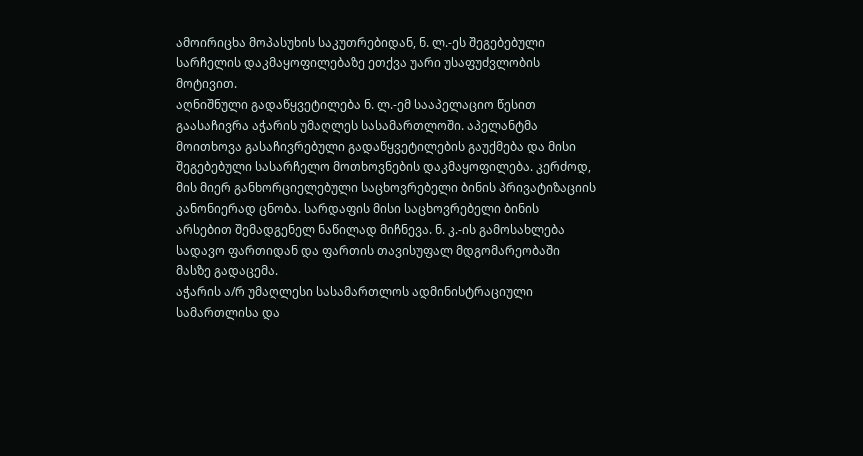ამოირიცხა მოპასუხის საკუთრებიდან, ნ. ლ.-ეს შეგებებული სარჩელის დაკმაყოფილებაზე ეთქვა უარი უსაფუძვლობის მოტივით.
აღნიშნული გადაწყვეტილება ნ. ლ.-ემ სააპელაციო წესით გაასაჩივრა აჭარის უმაღლეს სასამართლოში. აპელანტმა მოითხოვა გასაჩივრებული გადაწყვეტილების გაუქმება და მისი შეგებებული სასარჩელო მოთხოვნების დაკმაყოფილება. კერძოდ, მის მიერ განხორციელებული საცხოვრებელი ბინის პრივატიზაციის კანონიერად ცნობა. სარდაფის მისი საცხოვრებელი ბინის არსებით შემადგენელ ნაწილად მიჩნევა. ნ. კ.-ის გამოსახლება სადავო ფართიდან და ფართის თავისუფალ მდგომარეობაში მასზე გადაცემა.
აჭარის ა/რ უმაღლესი სასამართლოს ადმინისტრაციული სამართლისა და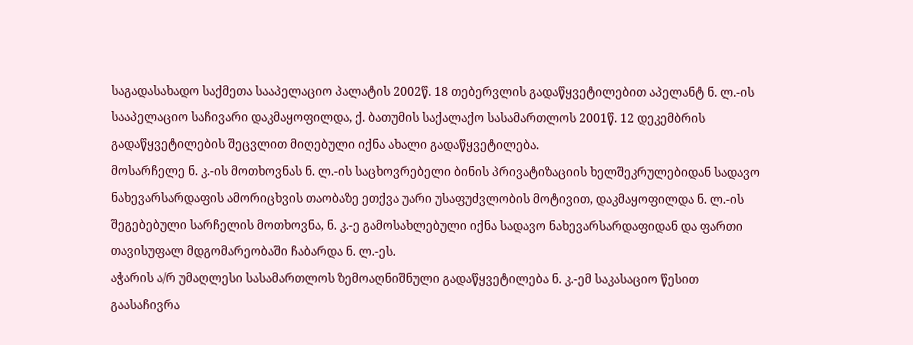საგადასახადო საქმეთა სააპელაციო პალატის 2002წ. 18 თებერვლის გადაწყვეტილებით აპელანტ ნ. ლ.-ის სააპელაციო საჩივარი დაკმაყოფილდა, ქ. ბათუმის საქალაქო სასამართლოს 2001წ. 12 დეკემბრის გადაწყვეტილების შეცვლით მიღებული იქნა ახალი გადაწყვეტილება.
მოსარჩელე ნ. კ.-ის მოთხოვნას ნ. ლ.-ის საცხოვრებელი ბინის პრივატიზაციის ხელშეკრულებიდან სადავო ნახევარსარდაფის ამორიცხვის თაობაზე ეთქვა უარი უსაფუძვლობის მოტივით, დაკმაყოფილდა ნ. ლ.-ის შეგებებული სარჩელის მოთხოვნა, ნ. კ.-ე გამოსახლებული იქნა სადავო ნახევარსარდაფიდან და ფართი თავისუფალ მდგომარეობაში ჩაბარდა ნ. ლ.-ეს.
აჭარის ა/რ უმაღლესი სასამართლოს ზემოაღნიშნული გადაწყვეტილება ნ. კ.-ემ საკასაციო წესით გაასაჩივრა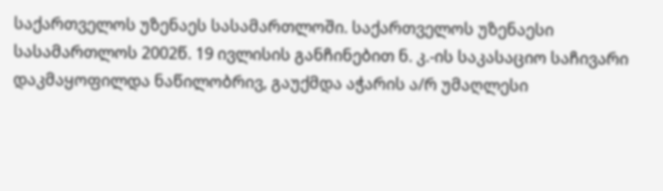საქართველოს უზენაეს სასამართლოში. საქართველოს უზენაესი სასამართლოს 2002წ. 19 ივლისის განჩინებით ნ. კ.-ის საკასაციო საჩივარი დაკმაყოფილდა ნაწილობრივ, გაუქმდა აჭარის ა/რ უმაღლესი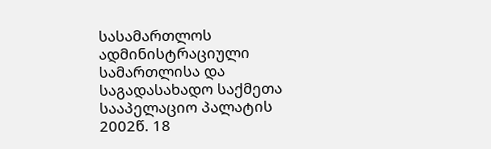სასამართლოს ადმინისტრაციული სამართლისა და საგადასახადო საქმეთა სააპელაციო პალატის 2002წ. 18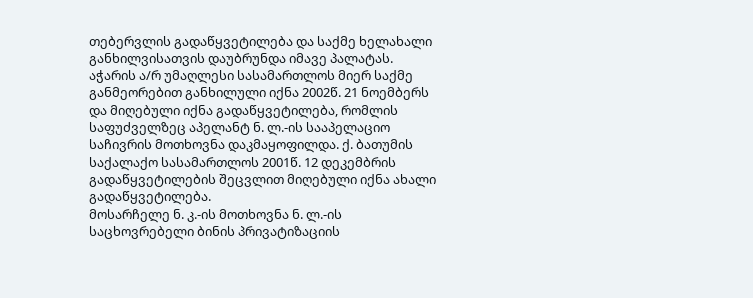თებერვლის გადაწყვეტილება და საქმე ხელახალი განხილვისათვის დაუბრუნდა იმავე პალატას.
აჭარის ა/რ უმაღლესი სასამართლოს მიერ საქმე განმეორებით განხილული იქნა 2002წ. 21 ნოემბერს და მიღებული იქნა გადაწყვეტილება, რომლის საფუძველზეც აპელანტ ნ. ლ.-ის სააპელაციო საჩივრის მოთხოვნა დაკმაყოფილდა. ქ. ბათუმის საქალაქო სასამართლოს 2001წ. 12 დეკემბრის გადაწყვეტილების შეცვლით მიღებული იქნა ახალი გადაწყვეტილება.
მოსარჩელე ნ. კ.-ის მოთხოვნა ნ. ლ.-ის საცხოვრებელი ბინის პრივატიზაციის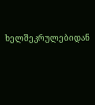ხელშეკრულებიდან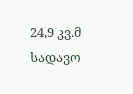24,9 კვ.მ სადავო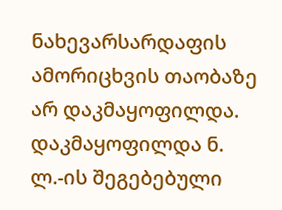ნახევარსარდაფის ამორიცხვის თაობაზე არ დაკმაყოფილდა.
დაკმაყოფილდა ნ. ლ.-ის შეგებებული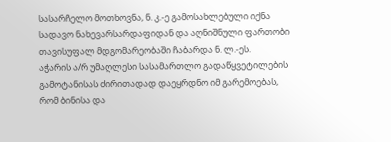სასარჩელო მოთხოვნა, ნ. კ.-ე გამოსახლებული იქნა სადავო ნახევარსარდაფიდან და აღნიშნული ფართობი თავისუფალ მდგომარეობაში ჩაბარდა ნ. ლ.-ეს.
აჭარის ა/რ უმაღლესი სასამართლო გადაწყვეტილების გამოტანისას ძირითადად დაეყრდნო იმ გარემოებას, რომ ბინისა და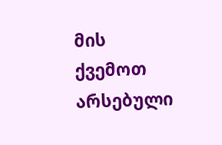მის ქვემოთ არსებული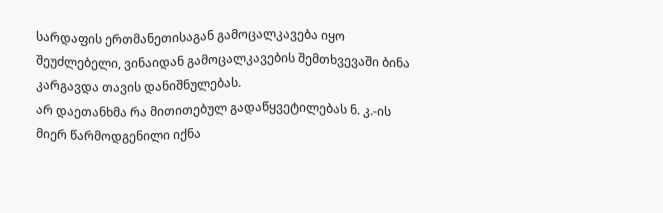სარდაფის ერთმანეთისაგან გამოცალკავება იყო შეუძლებელი, ვინაიდან გამოცალკავების შემთხვევაში ბინა კარგავდა თავის დანიშნულებას.
არ დაეთანხმა რა მითითებულ გადაწყვეტილებას ნ. კ.-ის მიერ წარმოდგენილი იქნა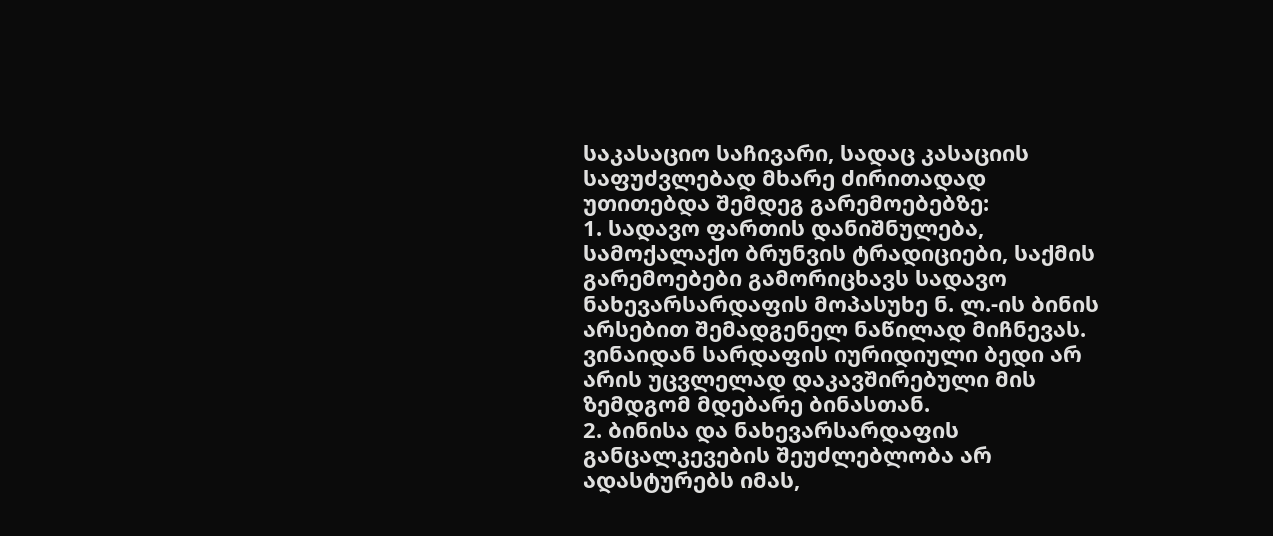საკასაციო საჩივარი, სადაც კასაციის საფუძვლებად მხარე ძირითადად უთითებდა შემდეგ გარემოებებზე:
1. სადავო ფართის დანიშნულება, სამოქალაქო ბრუნვის ტრადიციები, საქმის გარემოებები გამორიცხავს სადავო ნახევარსარდაფის მოპასუხე ნ. ლ.-ის ბინის არსებით შემადგენელ ნაწილად მიჩნევას. ვინაიდან სარდაფის იურიდიული ბედი არ არის უცვლელად დაკავშირებული მის ზემდგომ მდებარე ბინასთან.
2. ბინისა და ნახევარსარდაფის განცალკევების შეუძლებლობა არ ადასტურებს იმას,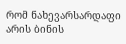რომ ნახევარსარდაფი არის ბინის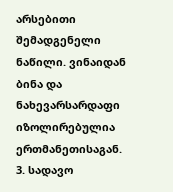არსებითი შემადგენელი ნაწილი. ვინაიდან ბინა და ნახევარსარდაფი იზოლირებულია ერთმანეთისაგან.
3. სადავო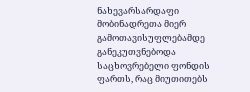ნახევარსარდაფი მობინადრეთა მიერ გამოთავისუფლებამდე განეკუთვნებოდა საცხოვრებელი ფონდის ფართს, რაც მიუთითებს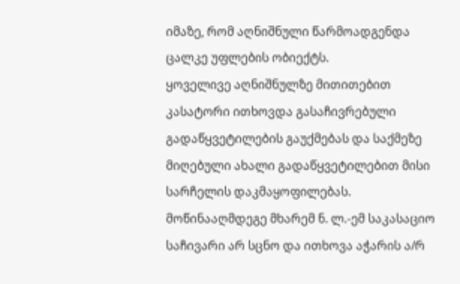იმაზე, რომ აღნიშნული წარმოადგენდა ცალკე უფლების ობიექტს.
ყოველივე აღნიშნულზე მითითებით კასატორი ითხოვდა გასაჩივრებული გადაწყვეტილების გაუქმებას და საქმეზე მიღებული ახალი გადაწყვეტილებით მისი სარჩელის დაკმაყოფილებას.
მოწინააღმდეგე მხარემ ნ. ლ.-ემ საკასაციო საჩივარი არ სცნო და ითხოვა აჭარის ა/რ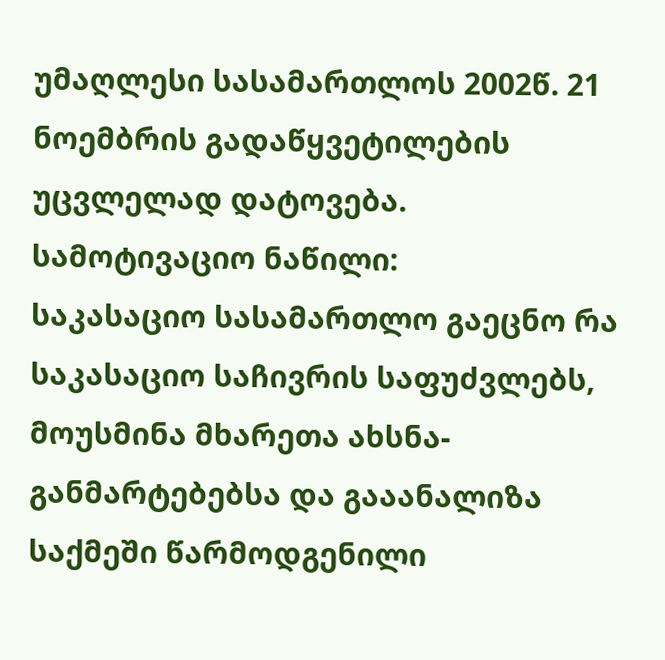უმაღლესი სასამართლოს 2002წ. 21 ნოემბრის გადაწყვეტილების უცვლელად დატოვება.
სამოტივაციო ნაწილი:
საკასაციო სასამართლო გაეცნო რა საკასაციო საჩივრის საფუძვლებს, მოუსმინა მხარეთა ახსნა-განმარტებებსა და გააანალიზა საქმეში წარმოდგენილი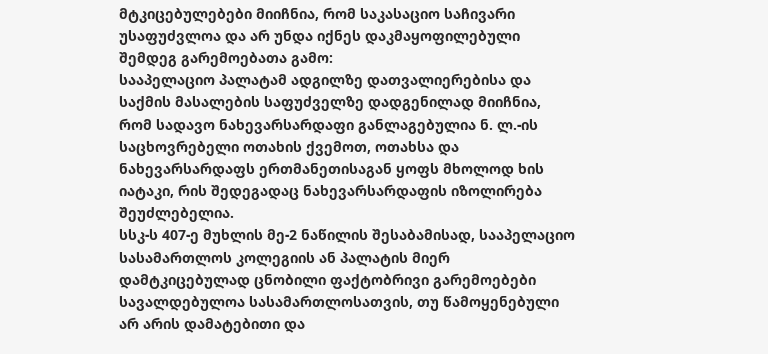მტკიცებულებები მიიჩნია, რომ საკასაციო საჩივარი უსაფუძვლოა და არ უნდა იქნეს დაკმაყოფილებული შემდეგ გარემოებათა გამო:
სააპელაციო პალატამ ადგილზე დათვალიერებისა და საქმის მასალების საფუძველზე დადგენილად მიიჩნია, რომ სადავო ნახევარსარდაფი განლაგებულია ნ. ლ.-ის საცხოვრებელი ოთახის ქვემოთ, ოთახსა და ნახევარსარდაფს ერთმანეთისაგან ყოფს მხოლოდ ხის იატაკი, რის შედეგადაც ნახევარსარდაფის იზოლირება შეუძლებელია.
სსკ-ს 407-ე მუხლის მე-2 ნაწილის შესაბამისად, სააპელაციო სასამართლოს კოლეგიის ან პალატის მიერ დამტკიცებულად ცნობილი ფაქტობრივი გარემოებები სავალდებულოა სასამართლოსათვის, თუ წამოყენებული არ არის დამატებითი და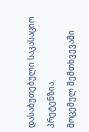დასაბუთებული საკასაციო პრეტენზია.
მოცემულ შემთხვევაში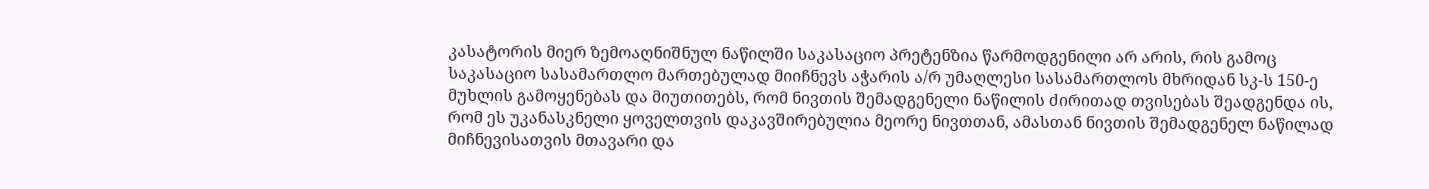კასატორის მიერ ზემოაღნიშნულ ნაწილში საკასაციო პრეტენზია წარმოდგენილი არ არის, რის გამოც საკასაციო სასამართლო მართებულად მიიჩნევს აჭარის ა/რ უმაღლესი სასამართლოს მხრიდან სკ-ს 150-ე მუხლის გამოყენებას და მიუთითებს, რომ ნივთის შემადგენელი ნაწილის ძირითად თვისებას შეადგენდა ის, რომ ეს უკანასკნელი ყოველთვის დაკავშირებულია მეორე ნივთთან, ამასთან ნივთის შემადგენელ ნაწილად მიჩნევისათვის მთავარი და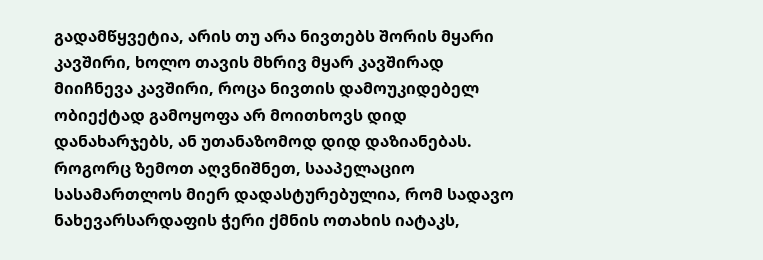გადამწყვეტია, არის თუ არა ნივთებს შორის მყარი კავშირი, ხოლო თავის მხრივ მყარ კავშირად მიიჩნევა კავშირი, როცა ნივთის დამოუკიდებელ ობიექტად გამოყოფა არ მოითხოვს დიდ დანახარჯებს, ან უთანაზომოდ დიდ დაზიანებას.
როგორც ზემოთ აღვნიშნეთ, სააპელაციო სასამართლოს მიერ დადასტურებულია, რომ სადავო ნახევარსარდაფის ჭერი ქმნის ოთახის იატაკს,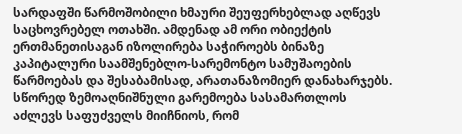სარდაფში წარმოშობილი ხმაური შეუფერხებლად აღწევს საცხოვრებელ ოთახში. ამდენად ამ ორი ობიექტის ერთმანეთისაგან იზოლირება საჭიროებს ბინაზე კაპიტალური საამშენებლო-სარემონტო სამუშაოების წარმოებას და შესაბამისად, არათანაზომიერ დანახარჯებს.
სწორედ ზემოაღნიშნული გარემოება სასამართლოს აძლევს საფუძველს მიიჩნიოს, რომ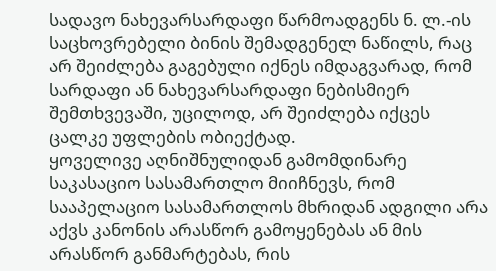სადავო ნახევარსარდაფი წარმოადგენს ნ. ლ.-ის საცხოვრებელი ბინის შემადგენელ ნაწილს, რაც არ შეიძლება გაგებული იქნეს იმდაგვარად, რომ სარდაფი ან ნახევარსარდაფი ნებისმიერ შემთხვევაში, უცილოდ, არ შეიძლება იქცეს ცალკე უფლების ობიექტად.
ყოველივე აღნიშნულიდან გამომდინარე საკასაციო სასამართლო მიიჩნევს, რომ სააპელაციო სასამართლოს მხრიდან ადგილი არა აქვს კანონის არასწორ გამოყენებას ან მის არასწორ განმარტებას, რის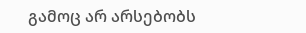გამოც არ არსებობს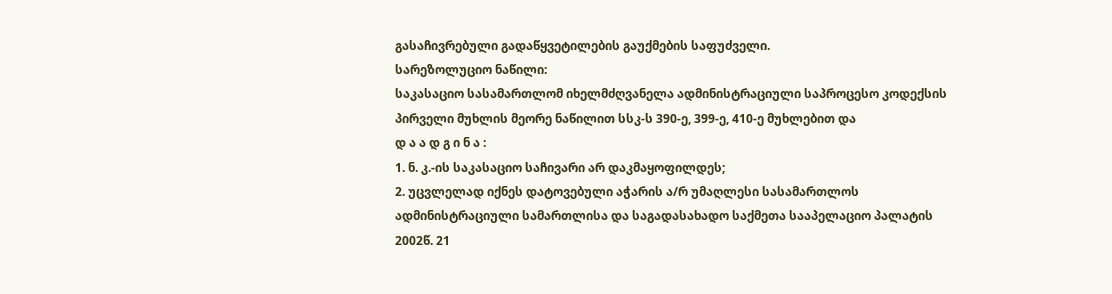გასაჩივრებული გადაწყვეტილების გაუქმების საფუძველი.
სარეზოლუციო ნაწილი:
საკასაციო სასამართლომ იხელმძღვანელა ადმინისტრაციული საპროცესო კოდექსის პირველი მუხლის მეორე ნაწილით სსკ-ს 390-ე, 399-ე, 410-ე მუხლებით და
დ ა ა დ გ ი ნ ა :
1. ნ. კ.-ის საკასაციო საჩივარი არ დაკმაყოფილდეს;
2. უცვლელად იქნეს დატოვებული აჭარის ა/რ უმაღლესი სასამართლოს ადმინისტრაციული სამართლისა და საგადასახადო საქმეთა სააპელაციო პალატის 2002წ. 21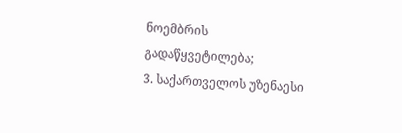ნოემბრის გადაწყვეტილება;
3. საქართველოს უზენაესი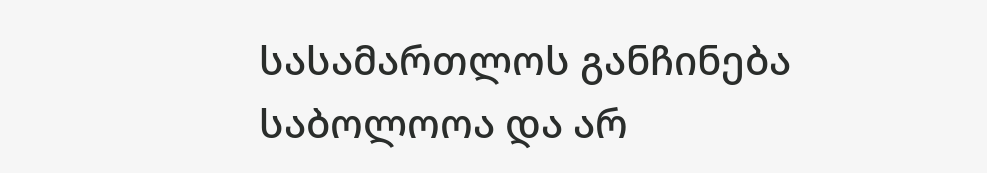სასამართლოს განჩინება საბოლოოა და არ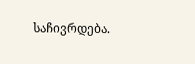საჩივრდება.